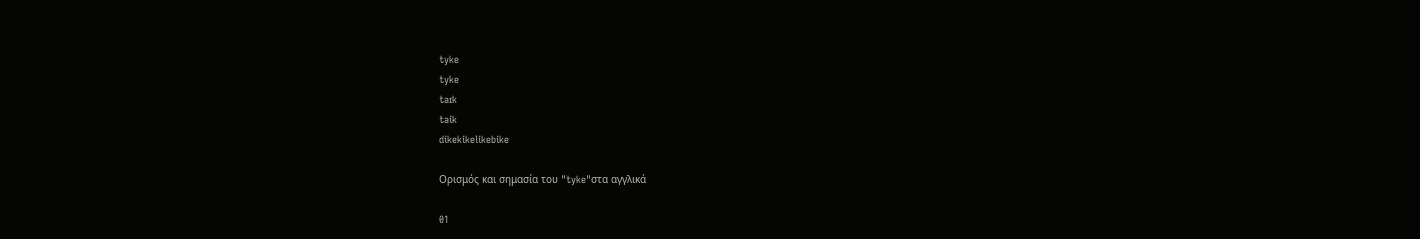tyke
tyke
taɪk
taik
dikekikelikebike

Ορισμός και σημασία του "tyke"στα αγγλικά

01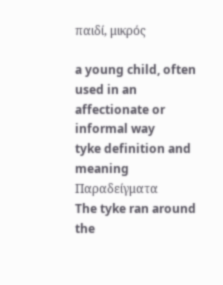παιδί, μικρός

a young child, often used in an affectionate or informal way
tyke definition and meaning
Παραδείγματα
The tyke ran around the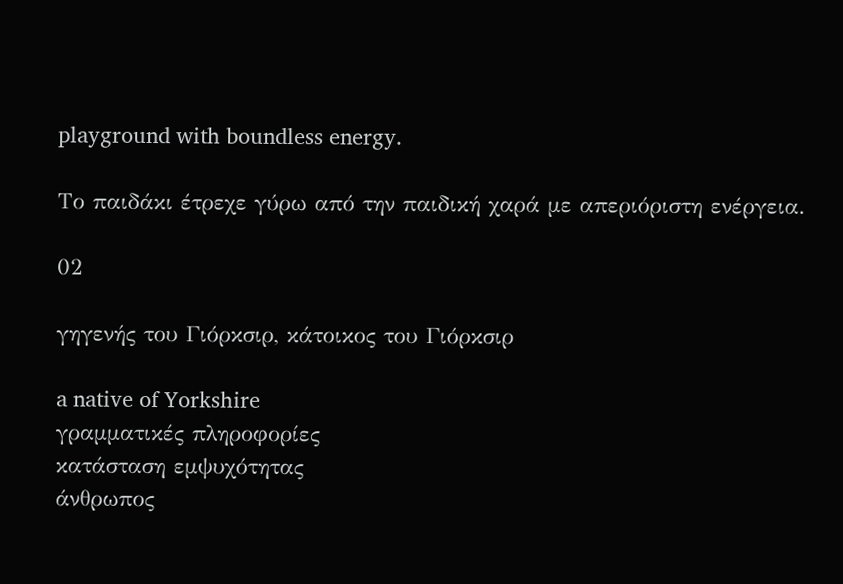playground with boundless energy.

Το παιδάκι έτρεχε γύρω από την παιδική χαρά με απεριόριστη ενέργεια.

02

γηγενής του Γιόρκσιρ, κάτοικος του Γιόρκσιρ

a native of Yorkshire
γραμματικές πληροφορίες
κατάσταση εμψυχότητας
άνθρωπος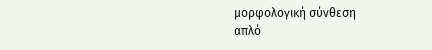μορφολογική σύνθεση
απλό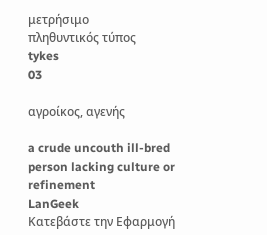μετρήσιμο
πληθυντικός τύπος
tykes
03

αγροίκος, αγενής

a crude uncouth ill-bred person lacking culture or refinement
LanGeek
Κατεβάστε την Εφαρμογή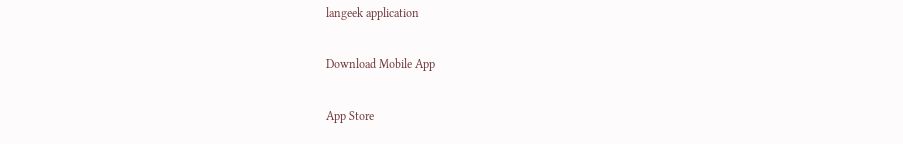langeek application

Download Mobile App

App Store